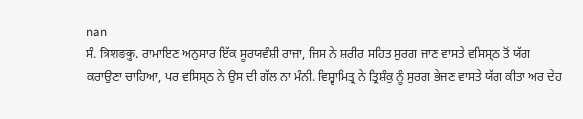nan
ਸੰ. त्रिशङकु. ਰਾਮਾਇਣ ਅਨੁਸਾਰ ਇੱਕ ਸੂਰਯਵੰਸ਼ੀ ਰਾਜਾ, ਜਿਸ ਨੇ ਸ਼ਰੀਰ ਸਹਿਤ ਸੁਰਗ ਜਾਣ ਵਾਸਤੇ ਵਸਿਸ੍ਠ ਤੋਂ ਯੱਗ ਕਰਾਉਣਾ ਚਾਹਿਆ, ਪਰ ਵਸਿਸ੍ਠ ਨੇ ਉਸ ਦੀ ਗੱਲ ਨਾ ਮੰਨੀ. ਵਿਸ਼੍ਵਾਮਿਤ੍ਰ ਨੇ ਤ੍ਰਿਸ਼ੰਕੁ ਨੂੰ ਸੁਰਗ ਭੇਜਣ ਵਾਸਤੇ ਯੱਗ ਕੀਤਾ ਅਰ ਦੇਹ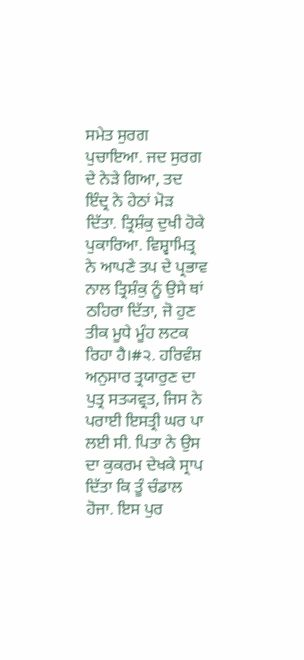ਸਮੇਤ ਸੁਰਗ ਪੁਚਾਇਆ. ਜਦ ਸੁਰਗ ਦੇ ਨੇੜੇ ਗਿਆ, ਤਦ ਇੰਦ੍ਰ ਨੇ ਹੇਠਾਂ ਮੋੜ ਦਿੱਤਾ. ਤ੍ਰਿਸ਼ੰਕੁ ਦੁਖੀ ਹੋਕੇ ਪੁਕਾਰਿਆ. ਵਿਸ਼੍ਵਾਮਿਤ੍ਰ ਨੇ ਆਪਣੇ ਤਪ ਦੇ ਪ੍ਰਭਾਵ ਨਾਲ ਤ੍ਰਿਸ਼ੰਕੁ ਨੂੰ ਉਸੇ ਥਾਂ ਠਹਿਰਾ ਦਿੱਤਾ, ਜੋ ਹੁਣ ਤੀਕ ਮੂਧੇ ਮੂੰਹ ਲਟਕ ਰਿਹਾ ਹੈ।#੨. ਹਰਿਵੰਸ਼ ਅਨੁਸਾਰ ਤ੍ਰਯਾਰੁਣ ਦਾ ਪੁਤ੍ਰ ਸਤ੍ਯਵ੍ਰਤ, ਜਿਸ ਨੇ ਪਰਾਈ ਇਸਤ੍ਰੀ ਘਰ ਪਾ ਲਈ ਸੀ. ਪਿਤਾ ਨੇ ਉਸ ਦਾ ਕੁਕਰਮ ਦੇਖਕੇ ਸ੍ਰਾਪ ਦਿੱਤਾ ਕਿ ਤੂੰ ਚੰਡਾਲ ਹੋਜਾ. ਇਸ ਪੁਰ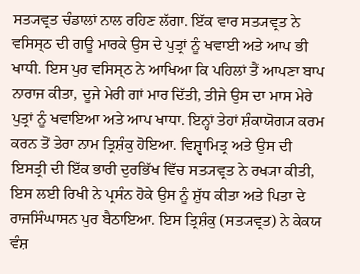ਸਤ੍ਯਵ੍ਰਤ ਚੰਡਾਲਾਂ ਨਾਲ ਰਹਿਣ ਲੱਗਾ. ਇੱਕ ਵਾਰ ਸਤ੍ਯਵ੍ਰਤ ਨੇ ਵਸਿਸ੍ਠ ਦੀ ਗਊ ਮਾਰਕੇ ਉਸ ਦੇ ਪੁਤ੍ਰਾਂ ਨੂੰ ਖਵਾਈ ਅਤੇ ਆਪ ਭੀ ਖਾਧੀ. ਇਸ ਪੁਰ ਵਸਿਸ੍ਠ ਨੇ ਆਖਿਆ ਕਿ ਪਹਿਲਾਂ ਤੈਂ ਆਪਣਾ ਬਾਪ ਨਾਰਾਜ ਕੀਤਾ, ਦੂਜੇ ਮੇਰੀ ਗਾਂ ਮਾਰ ਦਿੱਤੀ, ਤੀਜੇ ਉਸ ਦਾ ਮਾਸ ਮੇਰੇ ਪੁਤ੍ਰਾਂ ਨੂੰ ਖਵਾਇਆ ਅਤੇ ਆਪ ਖਾਧਾ. ਇਨ੍ਹਾਂ ਤੇਹਾਂ ਸ਼ੰਕਾਯੋਗ੍ਯ ਕਰਮ ਕਰਨ ਤੋਂ ਤੇਰਾ ਨਾਮ ਤ੍ਰਿਸ਼ੰਕੁ ਹੋਇਆ. ਵਿਸ਼੍ਵਾਮਿਤ੍ਰ ਅਤੇ ਉਸ ਦੀ ਇਸਤ੍ਰੀ ਦੀ ਇੱਕ ਭਾਰੀ ਦੁਰਭਿੱਖ ਵਿੱਚ ਸਤ੍ਯਵ੍ਰਤ ਨੇ ਰਖ੍ਯਾ ਕੀਤੀ, ਇਸ ਲਈ ਰਿਖੀ ਨੇ ਪ੍ਰਸੰਨ ਹੋਕੇ ਉਸ ਨੂੰ ਸ਼ੁੱਧ ਕੀਤਾ ਅਤੇ ਪਿਤਾ ਦੇ ਰਾਜਸਿੰਘਾਸਨ ਪੁਰ ਬੈਠਾਇਆ. ਇਸ ਤ੍ਰਿਸ਼ੰਕੁ (ਸਤ੍ਯਵ੍ਰਤ) ਨੇ ਕੇਕਯ ਵੰਸ਼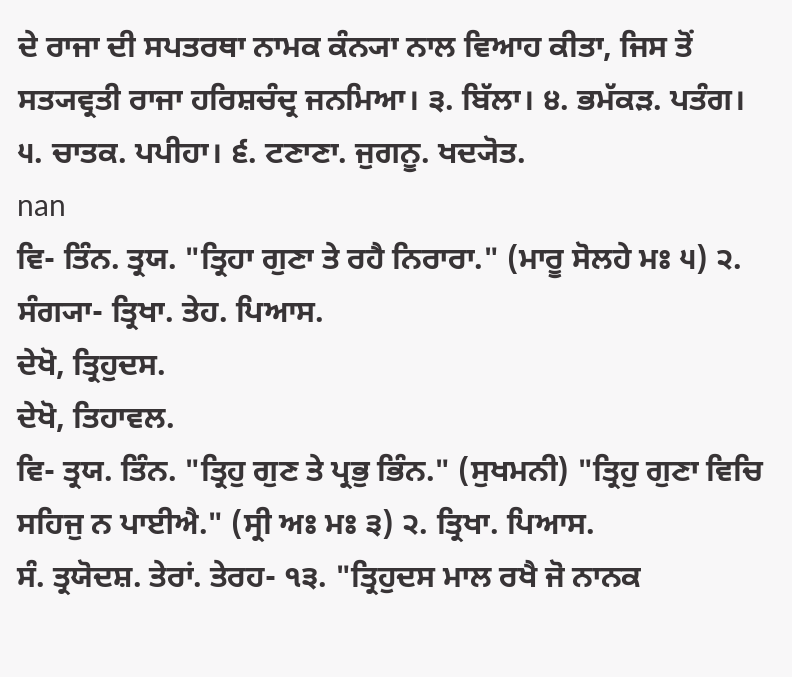ਦੇ ਰਾਜਾ ਦੀ ਸਪਤਰਥਾ ਨਾਮਕ ਕੰਨ੍ਯਾ ਨਾਲ ਵਿਆਹ ਕੀਤਾ, ਜਿਸ ਤੋਂ ਸਤ੍ਯਵ੍ਰਤੀ ਰਾਜਾ ਹਰਿਸ਼ਚੰਦ੍ਰ ਜਨਮਿਆ। ੩. ਬਿੱਲਾ। ੪. ਭਮੱਕੜ. ਪਤੰਗ। ੫. ਚਾਤਕ. ਪਪੀਹਾ। ੬. ਟਣਾਣਾ. ਜੁਗਨੂ. ਖਦ੍ਯੋਤ.
nan
ਵਿ- ਤਿੰਨ. ਤ੍ਰਯ. "ਤ੍ਰਿਹਾ ਗੁਣਾ ਤੇ ਰਹੈ ਨਿਰਾਰਾ." (ਮਾਰੂ ਸੋਲਹੇ ਮਃ ੫) ੨. ਸੰਗ੍ਯਾ- ਤ੍ਰਿਖਾ. ਤੇਹ. ਪਿਆਸ.
ਦੇਖੋ, ਤ੍ਰਿਹੁਦਸ.
ਦੇਖੋ, ਤਿਹਾਵਲ.
ਵਿ- ਤ੍ਰਯ. ਤਿੰਨ. "ਤ੍ਰਿਹੁ ਗੁਣ ਤੇ ਪ੍ਰਭੁ ਭਿੰਨ." (ਸੁਖਮਨੀ) "ਤ੍ਰਿਹੁ ਗੁਣਾ ਵਿਚਿ ਸਹਿਜੁ ਨ ਪਾਈਐ." (ਸ੍ਰੀ ਅਃ ਮਃ ੩) ੨. ਤ੍ਰਿਖਾ. ਪਿਆਸ.
ਸੰ. ਤ੍ਰਯੋਦਸ਼. ਤੇਰਾਂ. ਤੇਰਹ- ੧੩. "ਤ੍ਰਿਹੁਦਸ ਮਾਲ ਰਖੈ ਜੋ ਨਾਨਕ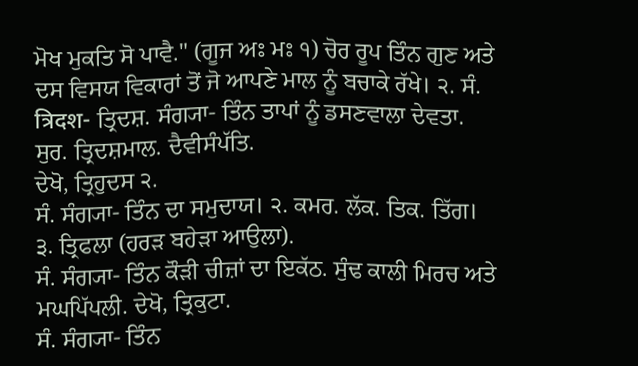ਮੋਖ ਮੁਕਤਿ ਸੋ ਪਾਵੈ." (ਗੂਜ ਅਃ ਮਃ ੧) ਚੋਰ ਰੂਪ ਤਿੰਨ ਗੁਣ ਅਤੇ ਦਸ ਵਿਸਯ ਵਿਕਾਰਾਂ ਤੋਂ ਜੋ ਆਪਣੇ ਮਾਲ ਨੂੰ ਬਚਾਕੇ ਰੱਖੇ। ੨. ਸੰ. त्रिदश- ਤ੍ਰਿਦਸ਼. ਸੰਗ੍ਯਾ- ਤਿੰਨ ਤਾਪਾਂ ਨੂੰ ਡਸਣਵਾਲਾ ਦੇਵਤਾ. ਸੁਰ. ਤ੍ਰਿਦਸ਼ਮਾਲ. ਦੈਵੀਸੰਪੱਤਿ.
ਦੇਖੋ, ਤ੍ਰਿਹੁਦਸ ੨.
ਸੰ. ਸੰਗ੍ਯਾ- ਤਿੰਨ ਦਾ ਸਮੁਦਾਯ। ੨. ਕਮਰ. ਲੱਕ. ਤਿਕ. ਤਿੱਗ। ੩. ਤ੍ਰਿਫਲਾ (ਹਰੜ ਬਹੇੜਾ ਆਉਲਾ).
ਸੰ. ਸੰਗ੍ਯਾ- ਤਿੰਨ ਕੌੜੀ ਚੀਜ਼ਾਂ ਦਾ ਇਕੱਠ. ਸੁੰਢ ਕਾਲੀ ਮਿਰਚ ਅਤੇ ਮਘਪਿੱਪਲੀ. ਦੇਖੋ, ਤ੍ਰਿਕੁਟਾ.
ਸੰ. ਸੰਗ੍ਯਾ- ਤਿੰਨ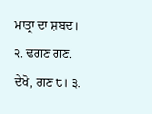ਮਾਤ੍ਰਾ ਦਾ ਸ਼ਬਦ। ੨. ਢਗਣ ਗਣ. ਦੇਖੋ, ਗਣ ੮। ੩.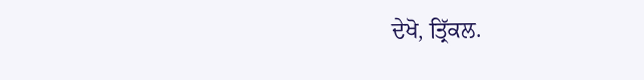ਦੇਖੋ, ਤ੍ਰਿੱਕਲ.